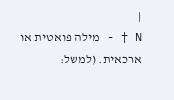|
N † - מילה פואטית או ארכאית. (למשל: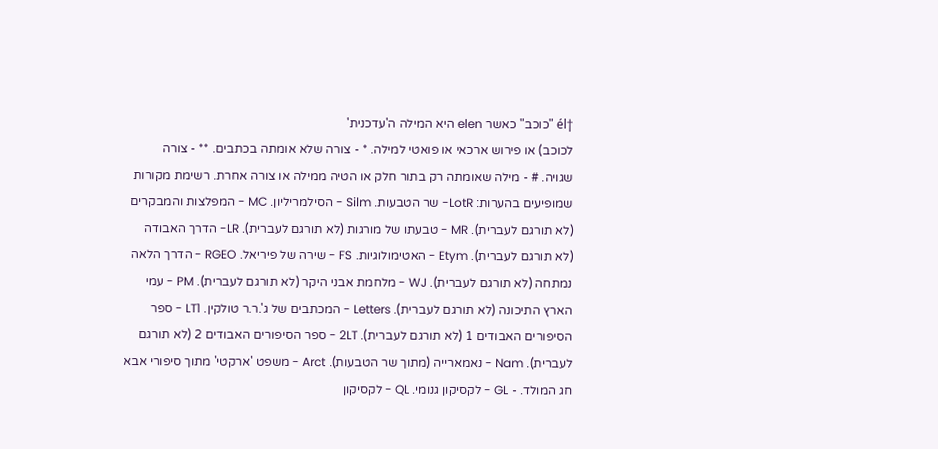†él "כוכב" כאשר elen היא המילה ה'עדכנית'
לכוכב) או פירוש ארכאי או פואטי למילה. * - צורה שלא אומתה בכתבים. ** - צורה
שגויה. # - מילה שאומתה רק בתור חלק או הטיה ממילה או צורה אחרת. רשימת מקורות
שמופיעים בהערות: LotR- שר הטבעות. Silm - הסילמריליון. MC - המפלצות והמבקרים
(לא תורגם לעברית). MR - טבעתו של מורגות (לא תורגם לעברית). LR- הדרך האבודה
(לא תורגם לעברית). Etym - האטימולוגיות. FS - שירה של פיריאל. RGEO - הדרך הלאה
נמתחה (לא תורגם לעברית). WJ - מלחמת אבני היקר (לא תורגם לעברית). PM - עמי
הארץ התיכונה (לא תורגם לעברית). Letters - המכתבים של ג'.ר.ר טולקין. LT1 - ספר
הסיפורים האבודים 1 (לא תורגם לעברית). 2LT - ספר הסיפורים האבודים 2 (לא תורגם
לעברית). Nam - נאמארייה (מתוך שר הטבעות). Arct - משפט 'ארקטי' מתוך סיפורי אבא
חג המולד. - GL - לקסיקון גנומי. QL - לקסיקון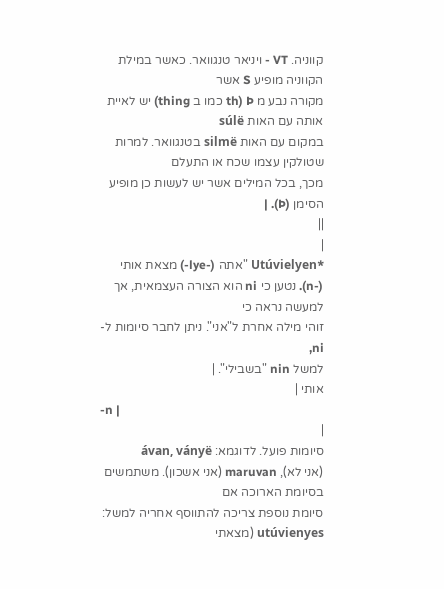קווניה. VT - ויניאר טנגוואר. כאשר במילת הקווניה מופיע S אשר
מקורה נבע מ Þ (th כמו ב thing) יש לאיית אותה עם האות súlë
במקום עם האות silmë בטנגוואר. למרות שטולקין עצמו שכח או התעלם
מכך, בכל המילים אשר יש לעשות כן מופיע הסימן (Þ). |
||
|
*Utúvielyen "אתה (-lye-) מצאת אותי
(-n). נטען כי ni הוא הצורה העצמאית, אך למעשה נראה כי
זוהי מילה אחרת ל"אני". ניתן לחבר סיומות ל- ni,
למשל nin "בשבילי". |
אותי |
-n |
|
סיומות פועל. לדוגמא: ávan, ványë
(אני לא), maruvan (אני אשכון). משתמשים בסיומת הארוכה אם
סיומת נוספת צריכה להתווסף אחריה למשל: utúvienyes (מצאתי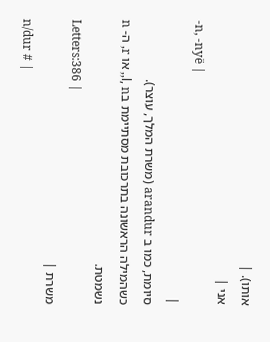אותו). |
אני |
-n, -nyë |
|
סיומת, כמו ב arandur (משרת המלך, עוצר).
כשהמילה הראשונה בתרכובת מסתיימת בl, n,, או r, ה- n נשמטת.
Letters:386 |
משרת |
n/dur # |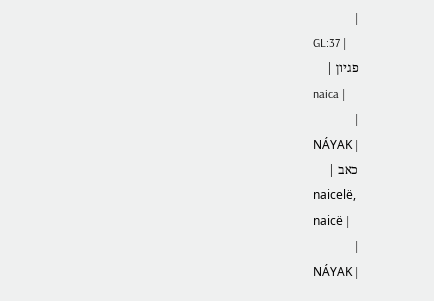|
GL:37 |
פגיון |
naica |
|
NÁYAK |
כאב |
naicelë,
naicë |
|
NÁYAK |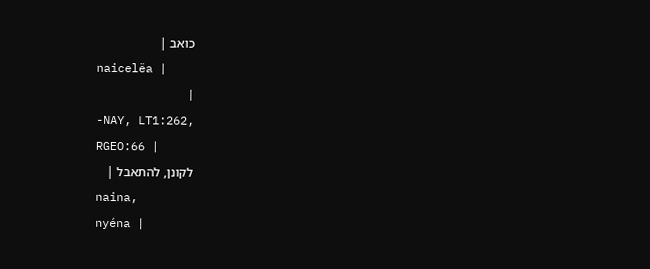כואב |
naicelëa |
|
-NAY, LT1:262,
RGEO:66 |
לקונן, להתאבל |
naina,
nyéna |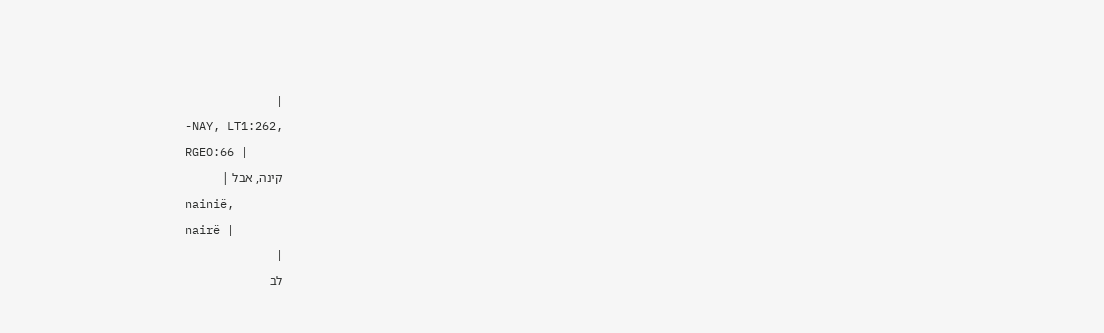|
-NAY, LT1:262,
RGEO:66 |
קינה, אבל |
nainië,
nairë |
|
לב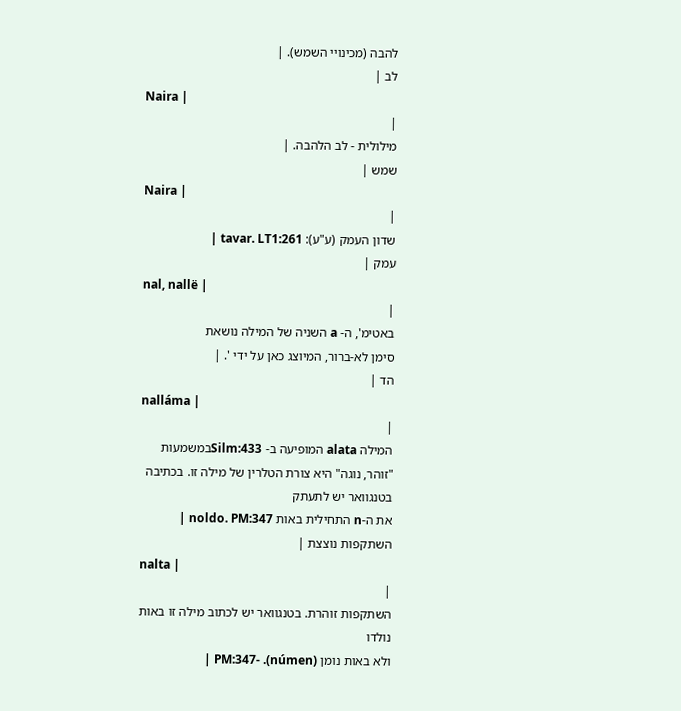להבה (מכינויי השמש). |
לב |
Naira |
|
מילולית - לב הלהבה. |
שמש |
Naira |
|
שדון העמק (ע"ע): tavar. LT1:261 |
עמק |
nal, nallë |
|
באטימ', ה- a השניה של המילה נושאת
סימן לא-ברור, המיוצג כאן על ידי '. |
הד |
nalláma |
|
המילה alata המופיעה ב- Silm:433במשמעות
"זוהר, נוגה" היא צורת הטלרין של מילה זו. בכתיבה בטנגוואר יש לתעתק
את ה-n התחילית באות noldo. PM:347 |
השתקפות נוצצת |
nalta |
|
השתקפות זוהרת. בטנגוואר יש לכתוב מילה זו באות נולדו
ולא באות נומן (númen). -PM:347 |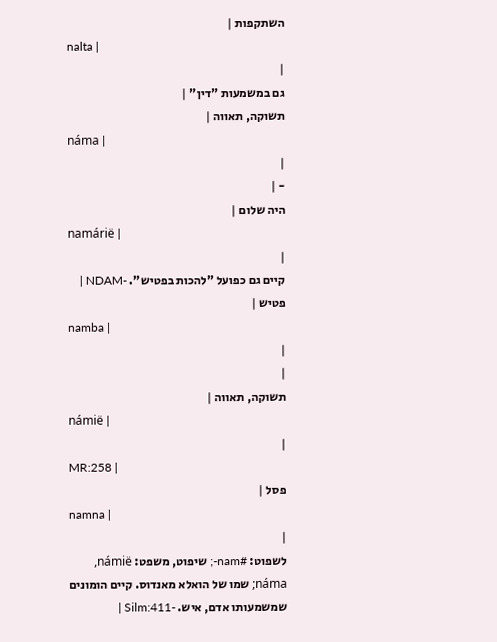השתקפות |
nalta |
|
גם במשמעות "דין" |
תשוקה, תאווה |
náma |
|
- |
היה שלום |
namárië |
|
קיים גם כפועל "להכות בפטיש". -NDAM |
פטיש |
namba |
|
|
תשוקה, תאווה |
námië |
|
MR:258 |
פסל |
namna |
|
לשפוט: #nam-; שיפוט, משפט: námië,
náma; שמו של הואלא מאנדוס. קיים הומונים שמשמעותו אדם, איש. -Silm:411 |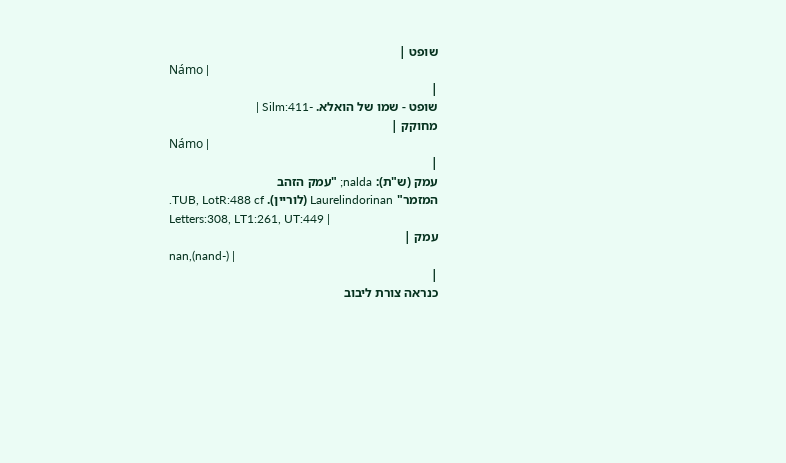שופט |
Námo |
|
שופט - שמו של הואלא. -Silm:411 |
מחוקק |
Námo |
|
עמק (ש"ת): nalda; "עמק הזהב
המזמר" Laurelindorinan (לוריין). TUB, LotR:488 cf.
Letters:308, LT1:261, UT:449 |
עמק |
nan,(nand-) |
|
כנראה צורת ליבוב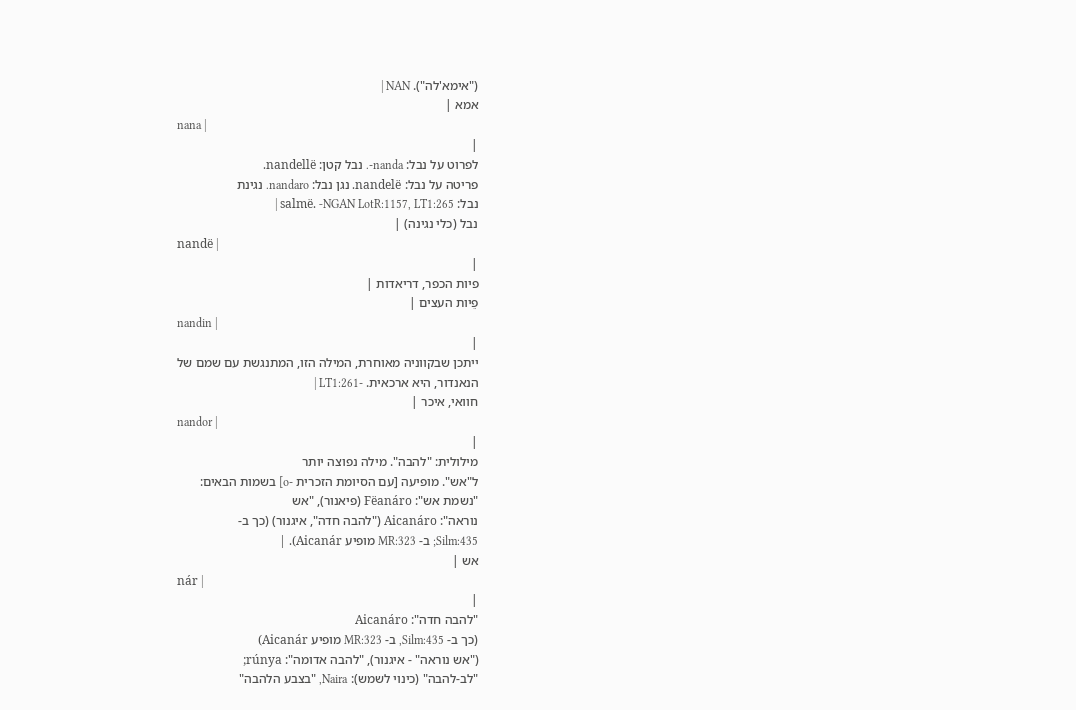("אימא'לה"). NAN |
אמא |
nana |
|
לפרוט על נבל: nanda-. נבל קטן: nandellë.
פריטה על נבל: nandelë. נגן נבל: nandaro. נגינת
נבל: salmë. -NGAN LotR:1157, LT1:265 |
נבל (כלי נגינה) |
nandë |
|
פיות הכפר, דריאדות |
פֵיות העצים |
nandin |
|
ייתכן שבקווניה מאוחרת, המילה הזו, המתנגשת עם שמם של
הנאנדור, היא ארכאית. -LT1:261 |
חוואי, איכר |
nandor |
|
מילולית: "להבה". מילה נפוצה יותר
ל"אש". מופיעה [עם הסיומת הזכרית -o] בשמות הבאים:
"נשמת אש": Fëanáro (פיאנור), "אש
נוראה": Aicanáro ("להבה חדה", איגנור) (כך ב-
Silm:435; ב- MR:323 מופיע Aicanár). |
אש |
nár |
|
"להבה חדה": Aicanáro
(כך ב- Silm:435, ב- MR:323 מופיע Aicanár)
("אש נוראה" - איגנור), "להבה אדומה": rúnya;
"לב-להבה" (כינוי לשמש): Naira, "בצבע הלהבה"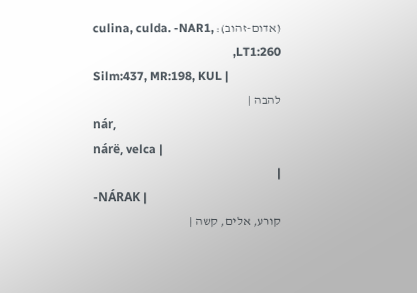(אדום-זהוב): culina, culda. -NAR1, LT1:260,
Silm:437, MR:198, KUL |
להבה |
nár,
nárë, velca |
|
-NÁRAK |
קורע, אלים, קשה |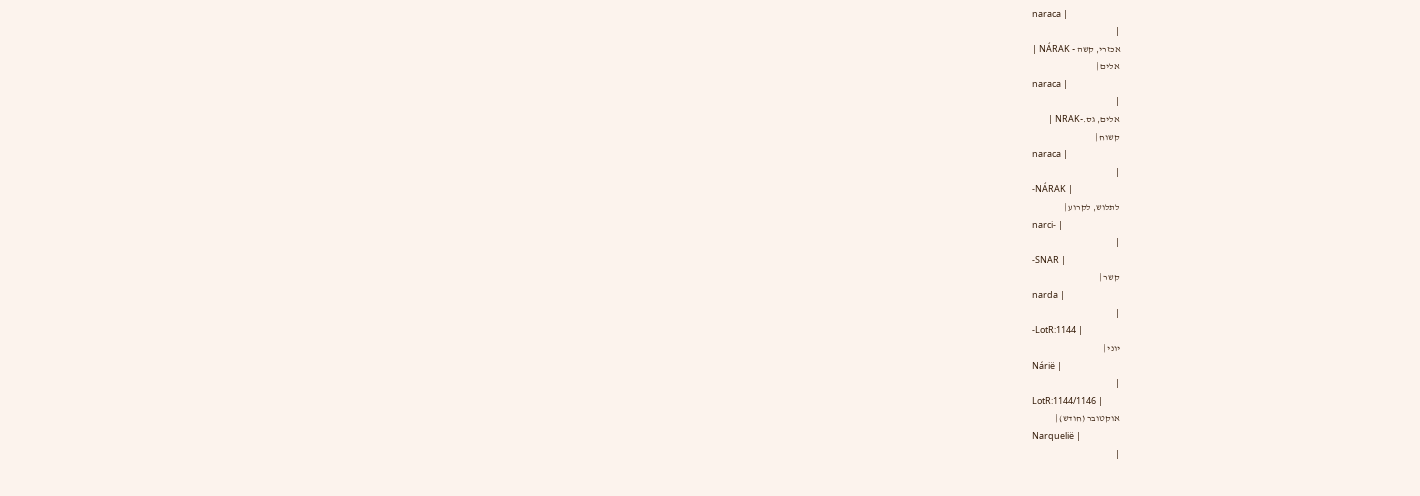naraca |
|
אכזרי, קשה - NÁRAK |
אלים |
naraca |
|
אלים, גס.-NRAK |
קשוח |
naraca |
|
-NÁRAK |
לתלוש, לקרוע |
narci- |
|
-SNAR |
קשר |
narda |
|
-LotR:1144 |
יוני |
Nárië |
|
LotR:1144/1146 |
אוקטובר (חודש) |
Narquelië |
|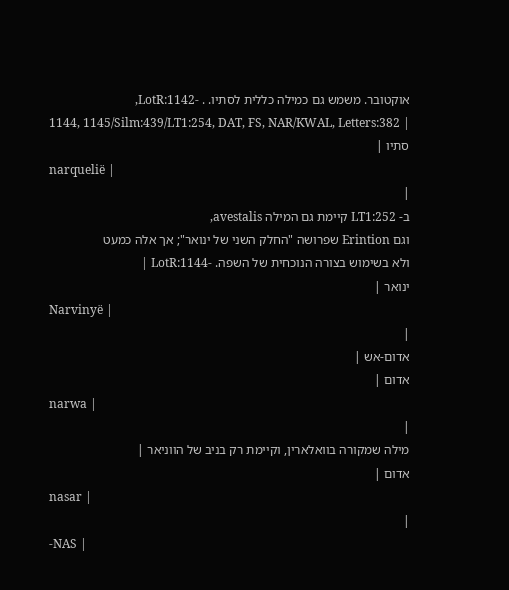אוקטובר. משמש גם כמילה כללית לסתיו. . -LotR:1142,
1144, 1145/Silm:439/LT1:254, DAT, FS, NAR/KWAL, Letters:382 |
סתיו |
narquelië |
|
ב- LT1:252 קיימת גם המילה avestalis,
וגם Erintion שפרושה "החלק השני של ינואר"; אך אלה כמעט
ולא בשימוש בצורה הנוכחית של השפה. -LotR:1144 |
ינואר |
Narvinyë |
|
אדום-אש |
אדום |
narwa |
|
מילה שמקורה בוואלארין, וקיימת רק בניב של הווניאר |
אדום |
nasar |
|
-NAS |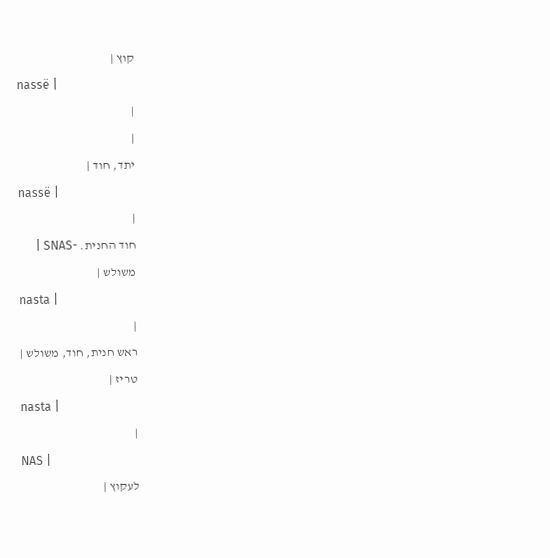קוץ |
nassë |
|
|
יתד, חוד |
nassë |
|
חוד החנית. -SNAS |
משולש |
nasta |
|
ראש חנית, חוד, משולש |
טריז |
nasta |
|
NAS |
לעקוץ |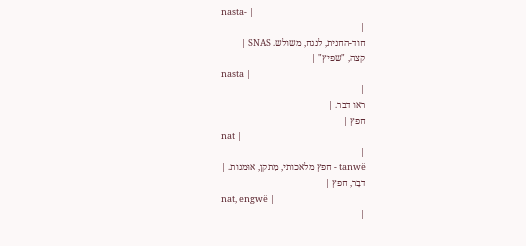nasta- |
|
חוד-החנית, לנגח, משולש. SNAS |
קצה, "שפיץ" |
nasta |
|
ראו דבר. |
חפץ |
nat |
|
tanwë - חפץ מלאכותי, מִתקן, אוּמנות. |
דבָר, חפץ |
nat, engwë |
|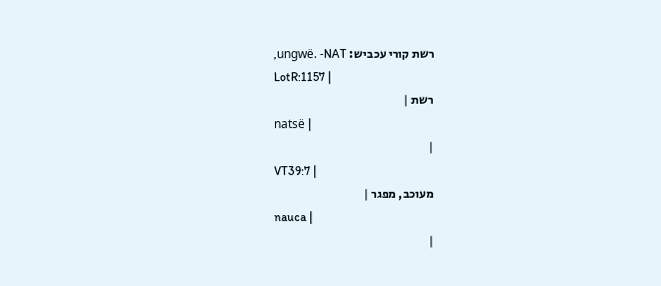רשת קורי עכביש: ungwë. -NAT,
LotR:1157 |
רשת |
natsë |
|
VT39:7 |
מעוכב, מפגר |
nauca |
|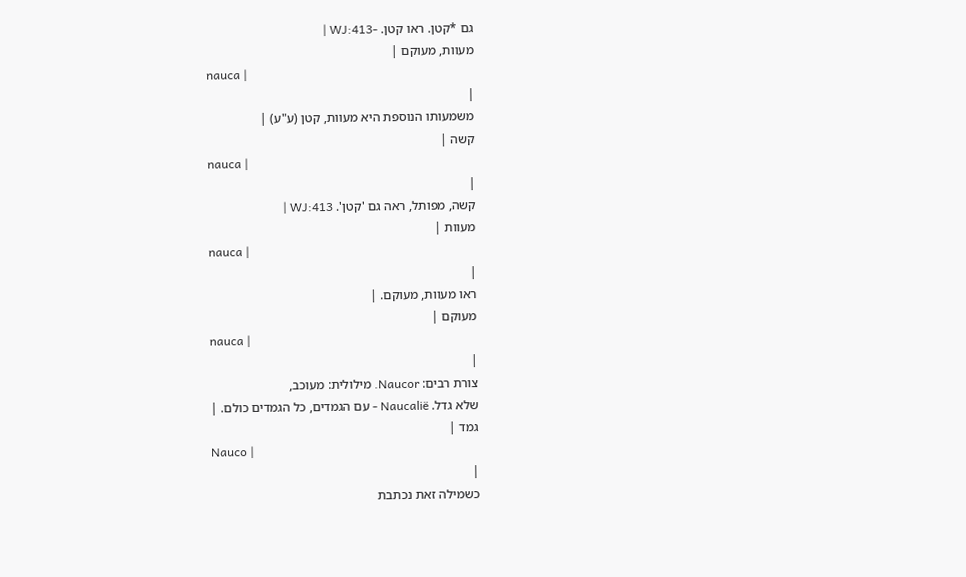גם *קטן. ראו קטן. -WJ:413 |
מעוות, מעוקם |
nauca |
|
משמעותו הנוספת היא מעוות, קטן (ע"ע) |
קשה |
nauca |
|
קשה, מפותל, ראה גם 'קטן'. WJ:413 |
מעוות |
nauca |
|
ראו מעוות, מעוקם. |
מעוקם |
nauca |
|
צורת רבים: Naucor. מילולית: מעוכב,
שלא גדל. Naucalië - עם הגמדים, כל הגמדים כולם. |
גמד |
Nauco |
|
כשמילה זאת נכתבת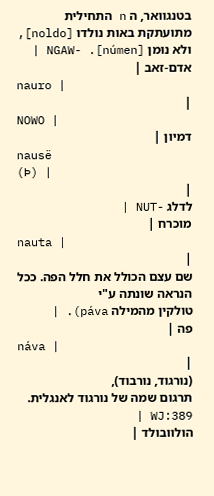בטנגוואר, ה n התחילית
מתועתקת באות נולדו [noldo], ולא נוּמן [númen]. -NGAW |
אדם-זאב |
nauro |
|
NOWO |
דמיון |
nausë
(Þ) |
|
לדלג -NUT |
מוכרח |
nauta |
|
שם עצם הכולל את חלל הפה. ככל הנראה שונתה ע"י
טולקין מהמילה páva). |
פה |
náva |
|
(נורגוד, נורבוד),
תרגום שמה של נורגוד לאנגלית. WJ:389 |
הולוובולד |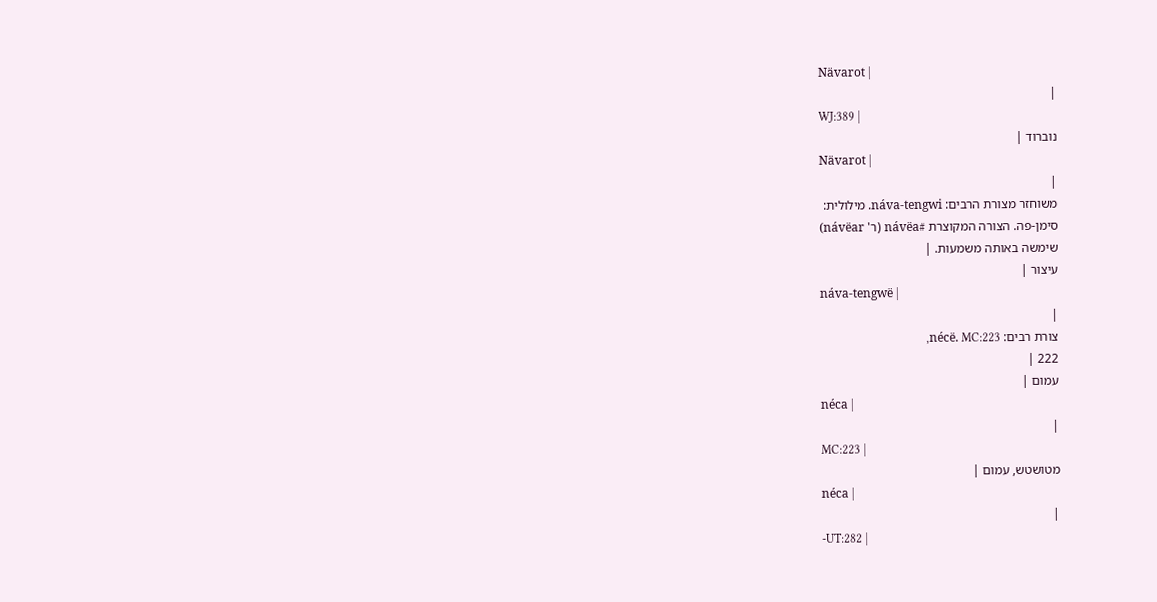Nävarot |
|
WJ:389 |
נוברוד |
Nävarot |
|
משוחזר מצורת הרבים: náva-tengwi. מילולית:
סימן-פה. הצורה המקוצרת #návëa (ר' návëar)
שימשה באותה משמעות. |
עיצור |
náva-tengwë |
|
צורת רבים: nécë. MC:223,
222 |
עמום |
néca |
|
MC:223 |
מטושטש, עמום |
néca |
|
-UT:282 |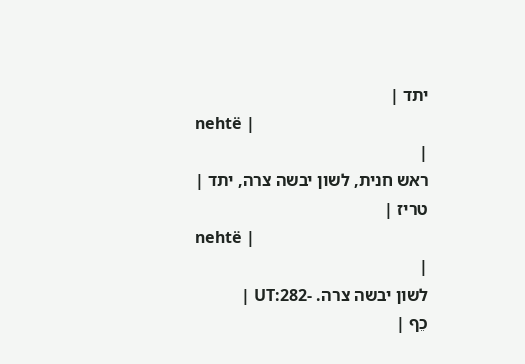יתד |
nehtë |
|
ראש חנית, לשון יבשה צרה, יתד |
טריז |
nehtë |
|
לשון יבשה צרה. -UT:282 |
כֵף |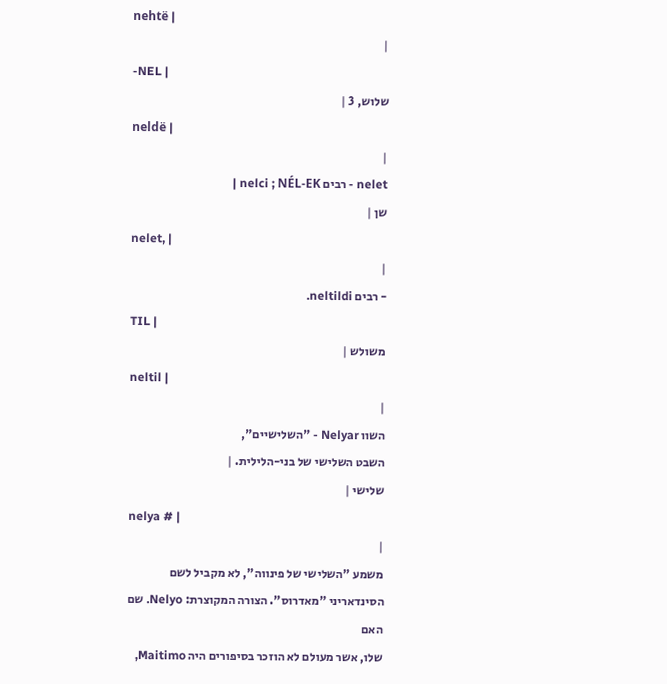nehtë |
|
-NEL |
שלוש, 3 |
neldë |
|
nelet - רבים nelci ; NÉL-EK |
שן |
nelet, |
|
- רבים neltildi.
TIL |
משולש |
neltil |
|
השוו Nelyar - "השלישיים",
השבט השלישי של בני-הלילית. |
שלישי |
nelya # |
|
משמע "השלישי של פינווה", לא מקביל לשם
הסינדאריני "מאדרוס". הצורה המקוצרת: Nelyo. שם האם
שלו, אשר מעולם לא הוזכר בסיפורים היה Maitimo,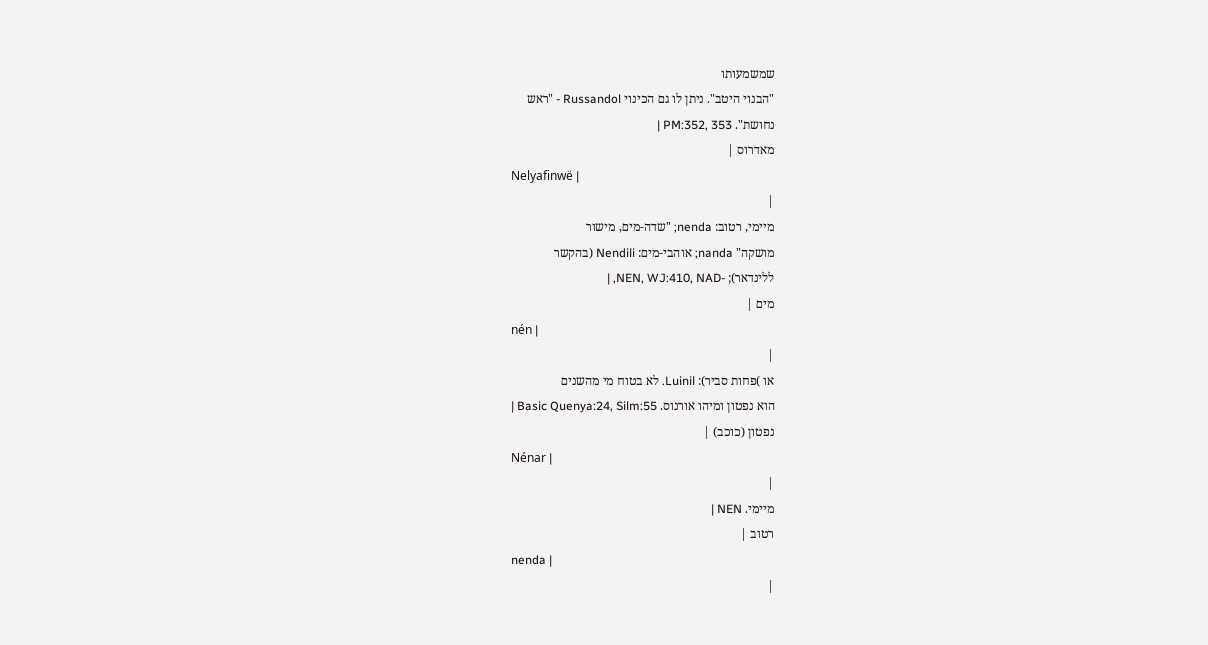שמשמעותו
"הבנוי היטב". ניתן לו גם הכינוי Russandol - "ראש
נחושת". PM:352, 353 |
מאדרוס |
Nelyafinwë |
|
מיימי, רטוב: nenda; "שדה-מים, מישור
מושקה" nanda; אוהבי-מים: Nendili (בהקשר
ללינדאר); -NEN, WJ:410, NAD, |
מים |
nén |
|
או )פחות סביר): Luinil. לא בטוח מי מהשנים
הוא נפטון ומיהו אורנוס. Basic Quenya:24, Silm:55 |
נפטון (כוכב) |
Nénar |
|
מיימי. NEN |
רטוב |
nenda |
|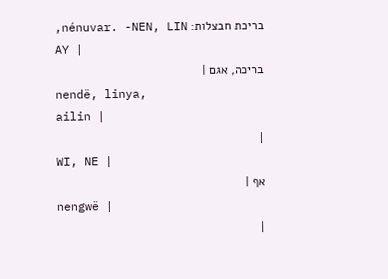בריכת חבצלות: nénuvar. -NEN, LIN,
AY |
בריכה, אגם |
nendë, linya,
ailin |
|
WI, NE |
אף |
nengwë |
|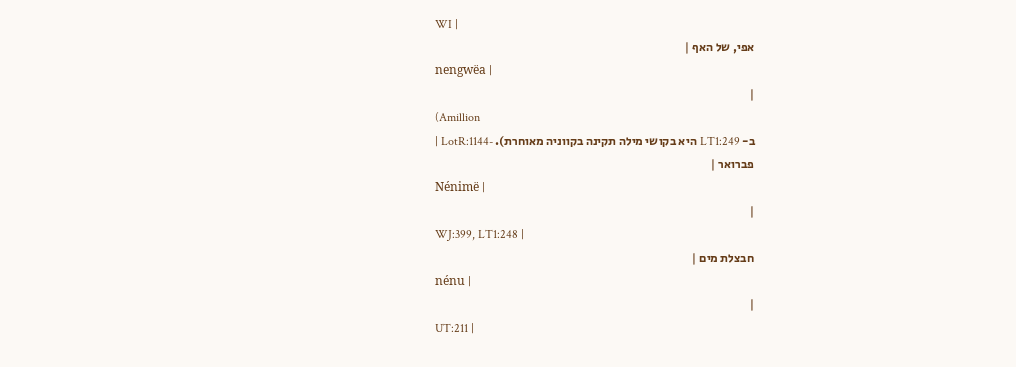WI |
אפי, של האף |
nengwëa |
|
(Amillion
ב- LT1:249 היא בקושי מילה תקינה בקווניה מאוחרת). -LotR:1144 |
פברואר |
Nénimë |
|
WJ:399, LT1:248 |
חבצלת מים |
nénu |
|
UT:211 |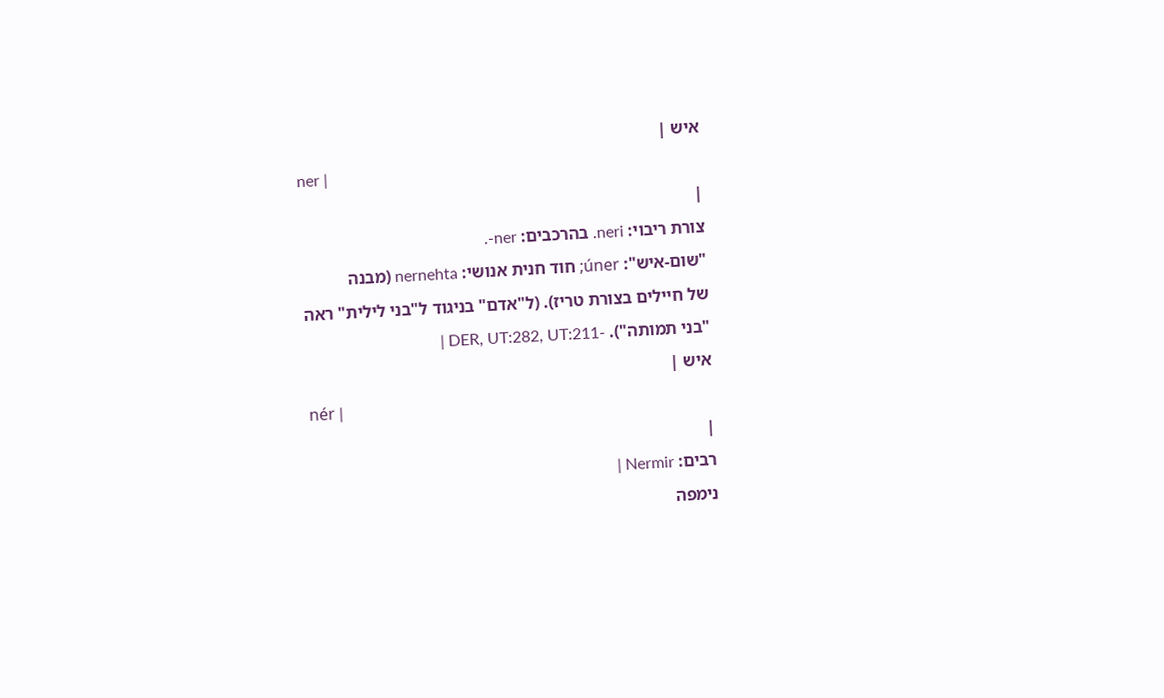איש |
ner |
|
צורת ריבוי: neri. בהרכבים: ner-.
"שום-איש": úner; חוד חנית אנושי: nernehta (מבנה
של חיילים בצורת טריז). (ל"אדם" בניגוד ל"בני לילית" ראה
"בני תמותה"). -DER, UT:282, UT:211 |
איש |
nér |
|
רבים: Nermir |
נימפה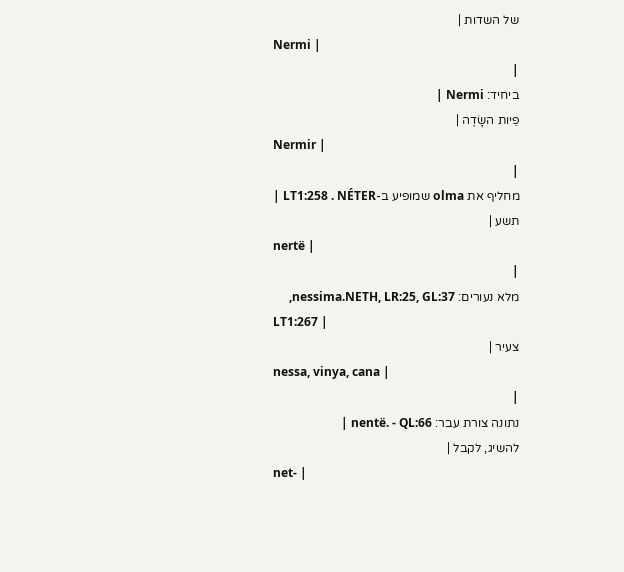של השדות |
Nermi |
|
ביחיד: Nermi |
פֵיות השָׂדֶה |
Nermir |
|
מחליף את olma שמופיע ב-LT1:258 . NÉTER |
תשע |
nertë |
|
מלא נעורים: nessima.NETH, LR:25, GL:37,
LT1:267 |
צעיר |
nessa, vinya, cana |
|
נתונה צורת עבר: nentë. - QL:66 |
להשיג, לקבל |
net- |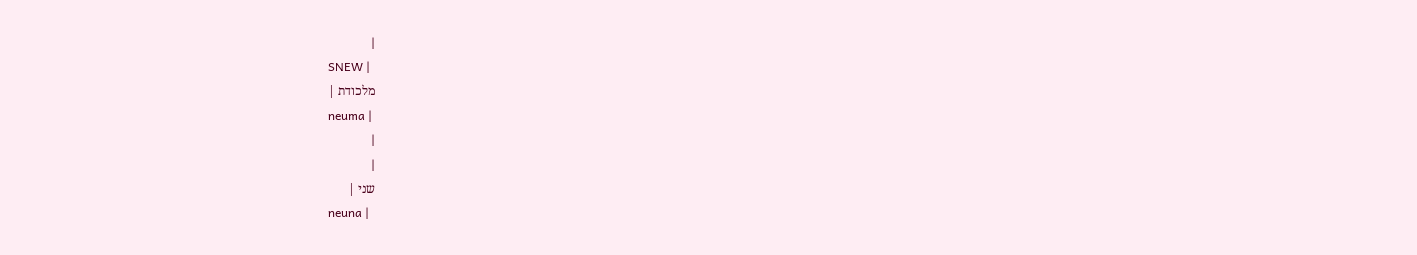|
SNEW |
מלכודת |
neuma |
|
|
שני |
neuna |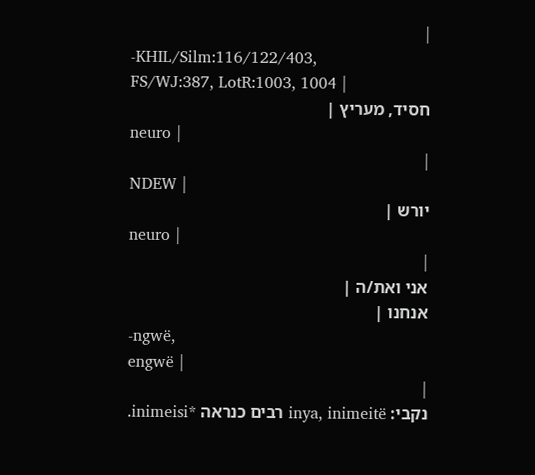|
-KHIL/Silm:116/122/403,
FS/WJ:387, LotR:1003, 1004 |
חסיד, מעריץ |
neuro |
|
NDEW |
יורש |
neuro |
|
אני ואת/ה |
אנחנו |
-ngwë,
engwë |
|
נקבי: inya, inimeitë רבים כנראה *inimeisi.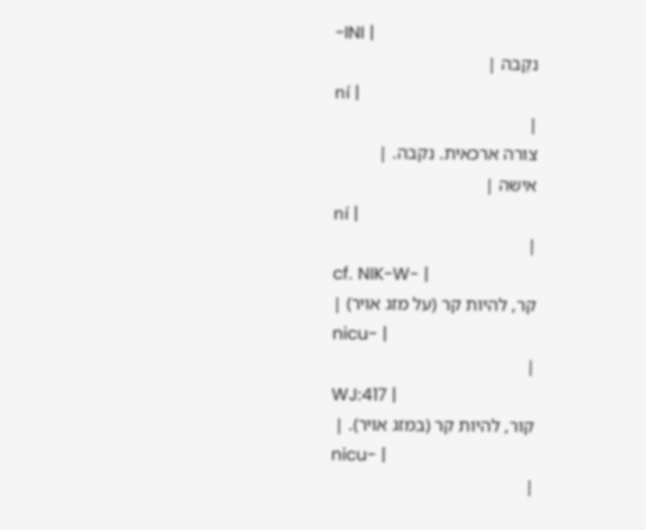-INI |
נקֵבה |
ní |
|
צורה ארכאית. נקבה. |
אישה |
ní |
|
cf. NIK-W- |
קר, להיות קר (על מזג אויר) |
nicu- |
|
WJ:417 |
קור, להיות קר (במזג אויר). |
nicu- |
|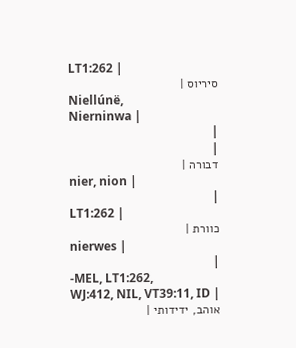LT1:262 |
סיריוס |
Niellúnë,
Nierninwa |
|
|
דבורה |
nier, nion |
|
LT1:262 |
כוורת |
nierwes |
|
-MEL, LT1:262,
WJ:412, NIL, VT39:11, ID |
אוהב, ידידותי |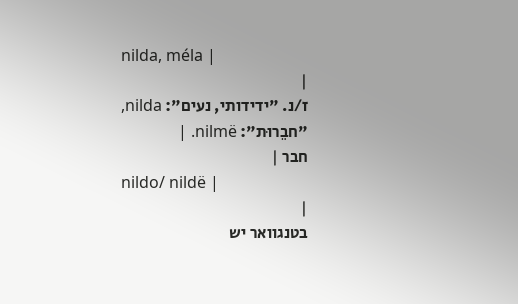nilda, méla |
|
ז/נ. "ידידותי, נעים": nilda,
"חבֵרוּת": nilmë. |
חבר |
nildo/ nildë |
|
בטנגוואר יש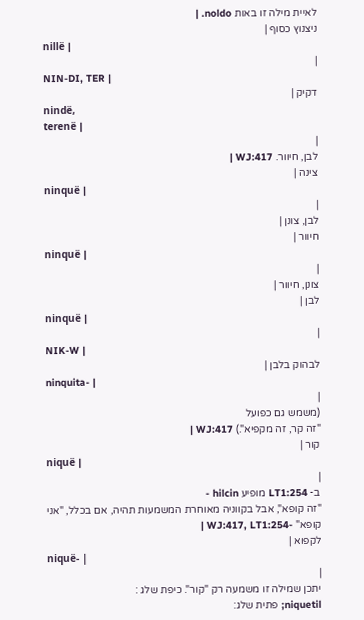לאיית מילה זו באות noldo. |
ניצנוץ כסוף |
nillë |
|
NIN-DI, TER |
דקיק |
nindë,
terenë |
|
לבן, חיוור. WJ:417 |
צינה |
ninquë |
|
לבן, צונן |
חיוור |
ninquë |
|
צונן, חיוור |
לבן |
ninquë |
|
NIK-W |
לבהוק בלבן |
ninquita- |
|
(משמש גם כפועל
"זה קר, זה מקפיא".) WJ:417 |
קור |
niquë |
|
ב- LT1:254 מופיע hilcin -
"זה קופא", אבל בקווניה מאוחרת המשמעות תהיה, אם בכלל, "אני
קופא" -WJ:417, LT1:254 |
לקפוא |
niquë- |
|
יתכן שמילה זו משמעה רק "קור". כיפת שלג :
niquetil; פתית שלג: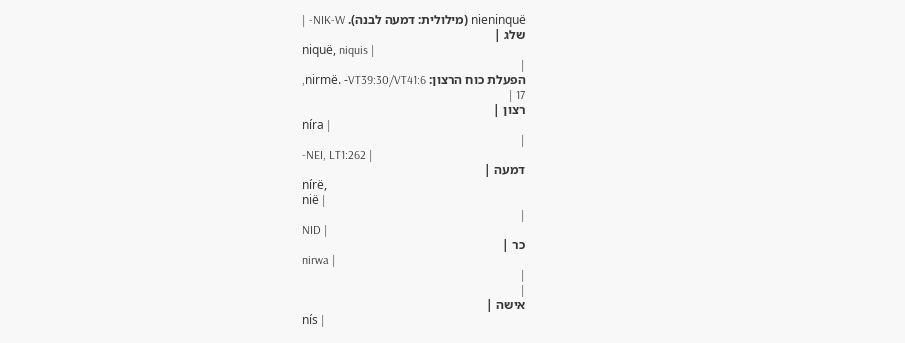nieninquë (מילולית: דמעה לבנה). NIK-W- |
שלג |
niquë, niquis |
|
הפעלת כוח הרצון: nirmë. -VT39:30/VT41:6,
17 |
רצון |
níra |
|
-NEI, LT1:262 |
דמעה |
nírë,
nië |
|
NID |
כר |
nirwa |
|
|
אישה |
nís |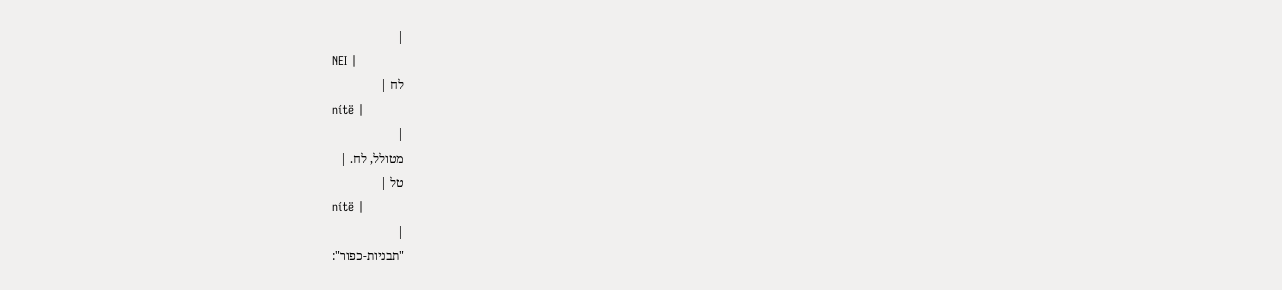|
NEI |
לח |
nítë |
|
מטולל, לח. |
טל |
nítë |
|
"תבניות-כפור":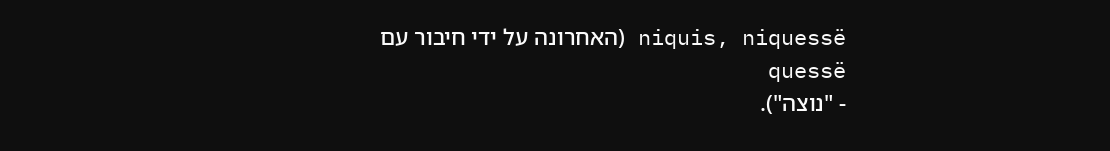niquis, niquessë (האחרונה על ידי חיבור עם quessë
- "נוצה").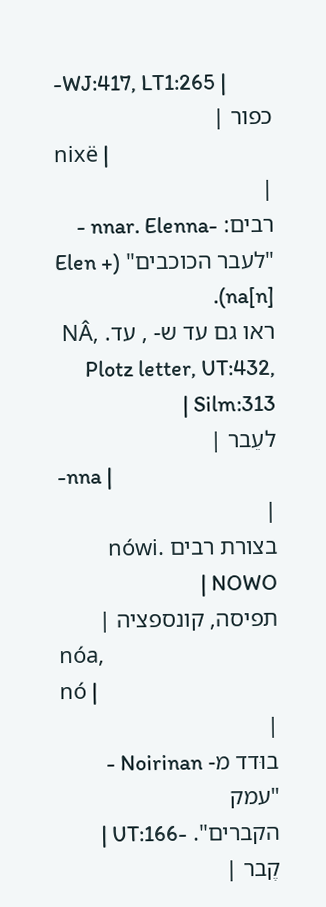-WJ:417, LT1:265 |
כפור |
nixë |
|
רבים: -nnar. Elenna -
"לעבר הכוכבים" (Elen + na[n]).
ראו גם עד ש- , עד. NÂ, Plotz letter, UT:432, Silm:313 |
לעֵבר |
-nna |
|
בצורת רבים nówi. NOWO |
תפיסה, קונספציה |
nóa,
nó |
|
בוּדד מ- Noirinan - "עמק
הקברים". -UT:166 |
קֶבר |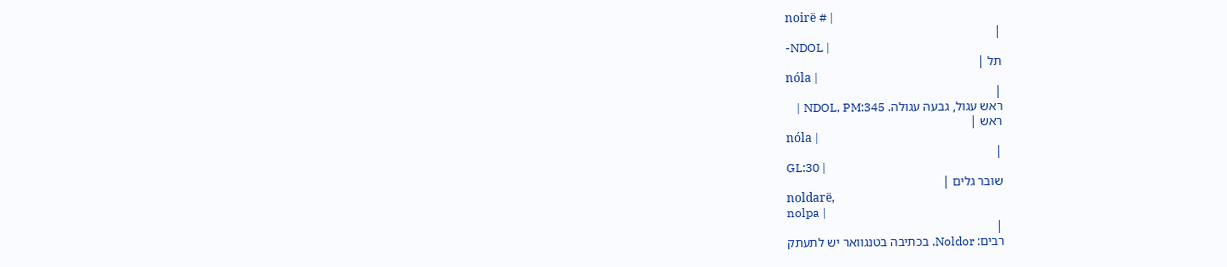noirë # |
|
-NDOL |
תל |
nóla |
|
ראש עגול, גבעה עגולה. NDOL, PM:345 |
ראש |
nóla |
|
GL:30 |
שובר גלים |
noldarë,
nolpa |
|
רבים: Noldor. בכתיבה בטנגוואר יש לתעתק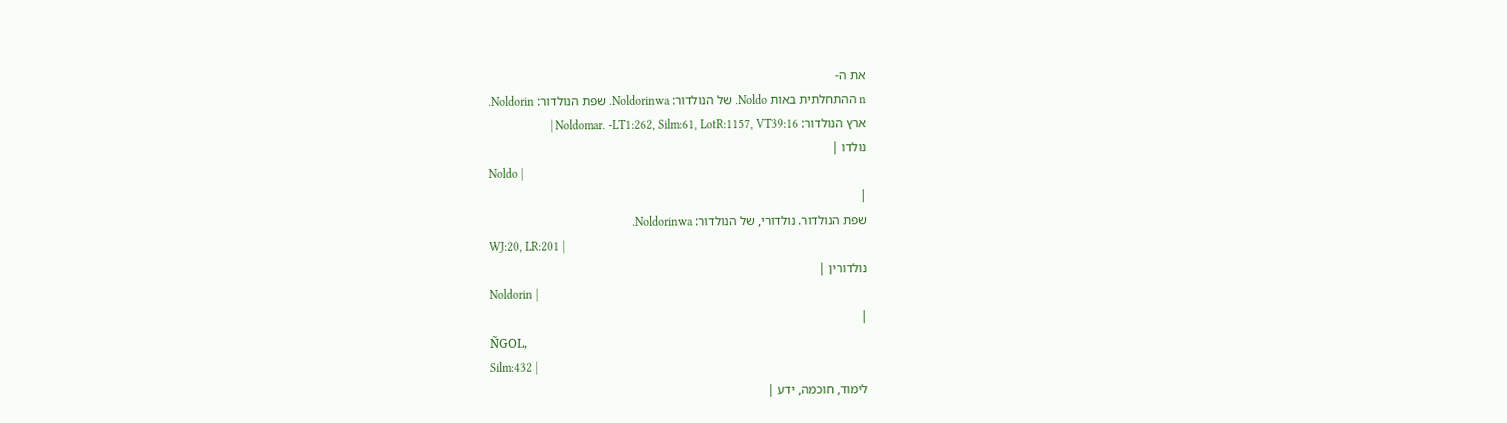את ה-
n ההתחלתית באות Noldo. של הנולדור: Noldorinwa. שפת הנולדור: Noldorin.
ארץ הנולדור: Noldomar. -LT1:262, Silm:61, LotR:1157, VT39:16 |
נולדו |
Noldo |
|
שפת הנולדור. נולדורי, של הנולדור: Noldorinwa.
WJ:20, LR:201 |
נולדורין |
Noldorin |
|
ÑGOL,
Silm:432 |
לימוד, חוכמה, ידע |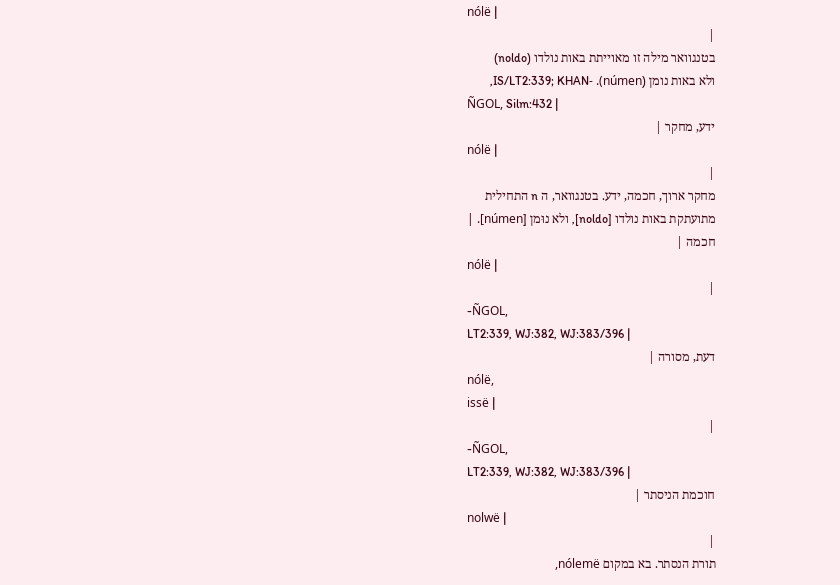nólë |
|
בטנגוואר מילה זו מאוייתת באות נולדו (noldo)
ולא באות נומן (númen). -IS/LT2:339; KHAN,
ÑGOL, Silm:432 |
ידע, מחקר |
nólë |
|
מחקר ארוך, חכמה, ידע. בטנגוואר, ה n התחילית
מתועתקת באות נולדו [noldo], ולא נוּמן [númen]. |
חכמה |
nólë |
|
-ÑGOL,
LT2:339, WJ:382, WJ:383/396 |
דעת, מסורה |
nólë,
issë |
|
-ÑGOL,
LT2:339, WJ:382, WJ:383/396 |
חוכמת הניסתר |
nolwë |
|
תורת הנסתר. בא במקום nólemë,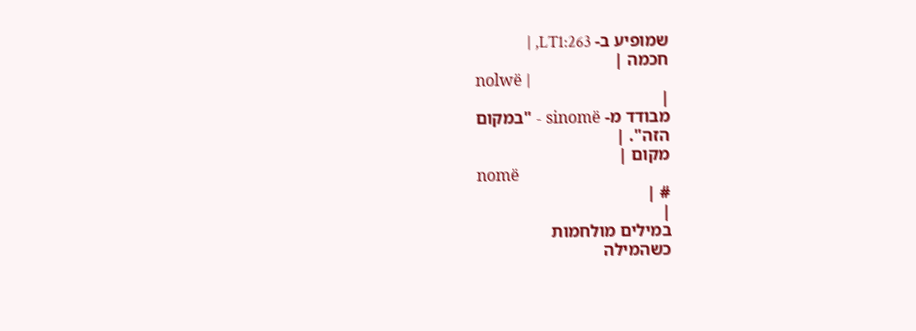שמופיע ב- LT1:263, |
חכמה |
nolwë |
|
מבודד מ- sinomë - "במקום
הזה". |
מקום |
nomë
# |
|
במילים מולחמות
כשהמילה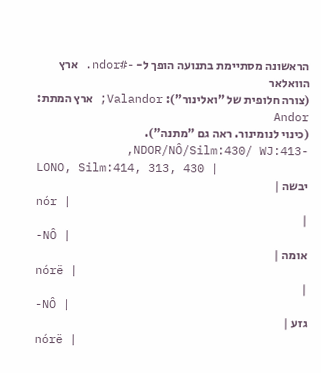הראשונה מסתיימת בתנועה הופך ל- -#ndor. ארץ הוואלאר
(צורה חלופית של "ואלינור"): Valandor; ארץ המתת: Andor
(כינוי לנומינור. ראה גם "מתנה"). -NDOR/NÔ/Silm:430/ WJ:413,
LONO, Silm:414, 313, 430 |
יבשה |
nór |
|
-NÔ |
אומה |
nórë |
|
-NÔ |
גזע |
nórë |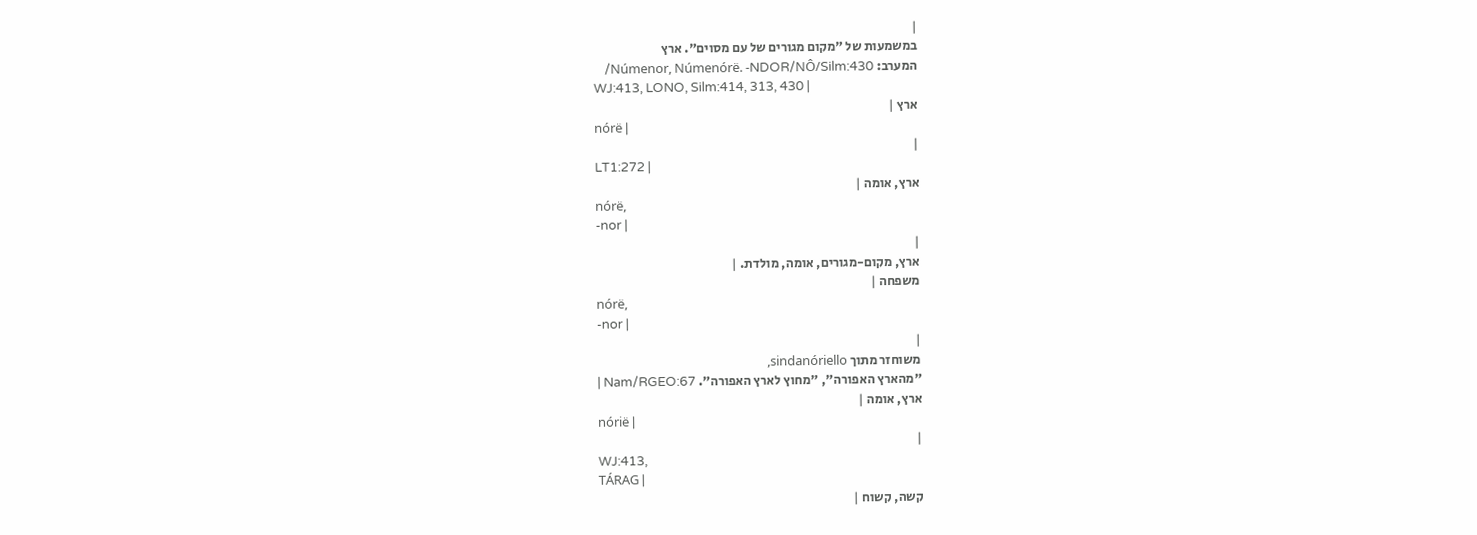|
במשמעות של "מקום מגורים של עם מסוים". ארץ
המערב: Númenor, Númenórë. -NDOR/NÔ/Silm:430/
WJ:413, LONO, Silm:414, 313, 430 |
ארץ |
nórë |
|
LT1:272 |
ארץ, אומה |
nórë,
-nor |
|
ארץ, מקום-מגורים, אומה, מולדת. |
משפחה |
nórë,
-nor |
|
משוחזר מתוך sindanóriello,
"מהארץ האפורה", "מחוץ לארץ האפורה". Nam/RGEO:67 |
ארץ, אומה |
nórië |
|
WJ:413,
TÁRAG |
קשה, קשוח |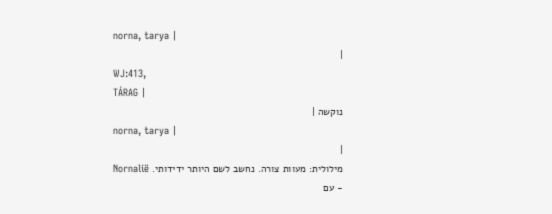norna, tarya |
|
WJ:413,
TÁRAG |
נוקשה |
norna, tarya |
|
מילולית: מעוות צורה. נחשב לשם היותר ידידותי. Nornalië
- עם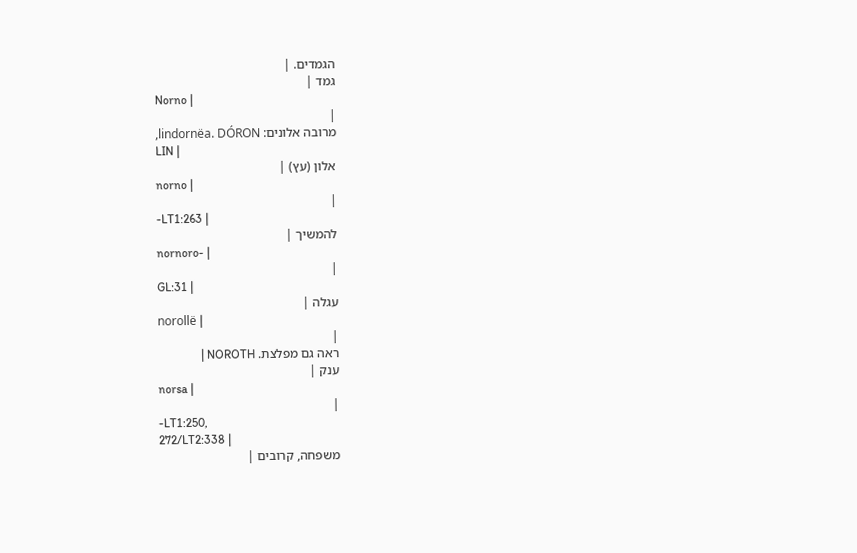הגמדים. |
גמד |
Norno |
|
מרובה אלונים: lindornëa. DÓRON,
LIN |
אלון (עץ) |
norno |
|
-LT1:263 |
להמשיך |
nornoro- |
|
GL:31 |
עגלה |
norollë |
|
ראה גם מפלצת. NOROTH |
ענק |
norsa |
|
-LT1:250,
272/LT2:338 |
משפחה, קרובים |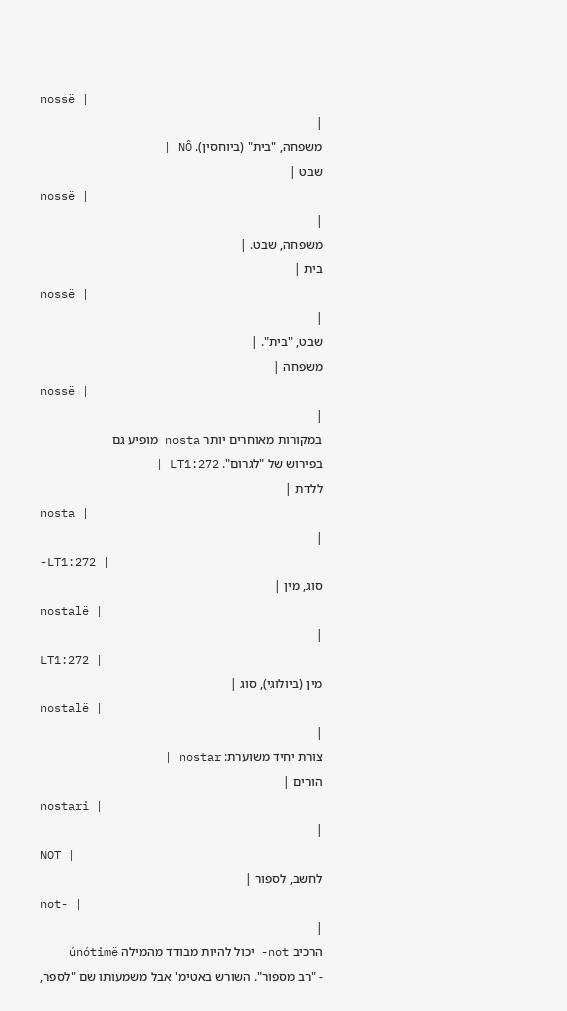nossë |
|
משפחה, "בית" (ביוחסין). NÔ |
שבט |
nossë |
|
משפחה, שבט. |
בית |
nossë |
|
שבט, "בית". |
משפחה |
nossë |
|
במקורות מאוחרים יותר nosta מופיע גם
בפירוש של "לגרום". LT1:272 |
ללדת |
nosta |
|
-LT1:272 |
סוג, מין |
nostalë |
|
LT1:272 |
מין (ביולוגי), סוג |
nostalë |
|
צורת יחיד משוערת: nostar |
הורים |
nostari |
|
NOT |
לחשב, לספור |
not- |
|
הרכיב not- יכול להיות מבודד מהמילה únótimë
- "רב מספור". השורש באטימ' אבל משמעותו שם "לספר,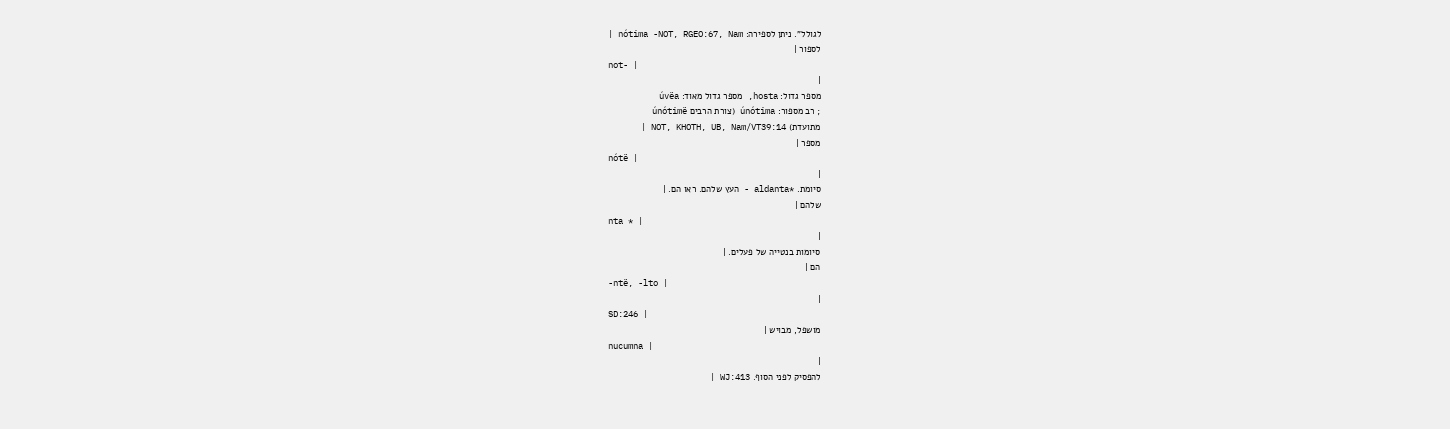לגולל". ניתן לספירה: nótima -NOT, RGEO:67, Nam |
לספור |
not- |
|
מספר גדול: hosta, מספר גדול מאוד: úvëa
; רב מספור: únótima (צורת הרבים únótimë
מתועדת) NOT, KHOTH, UB, Nam/VT39:14 |
מספר |
nótë |
|
סיומת. *aldanta - העץ שלהם. ראו הם. |
שלהם |
nta * |
|
סיומות בנטייה של פעלים. |
הם |
-ntë, -lto |
|
SD:246 |
מושפל, מבויש |
nucumna |
|
להפסיק לפני הסוף. WJ:413 |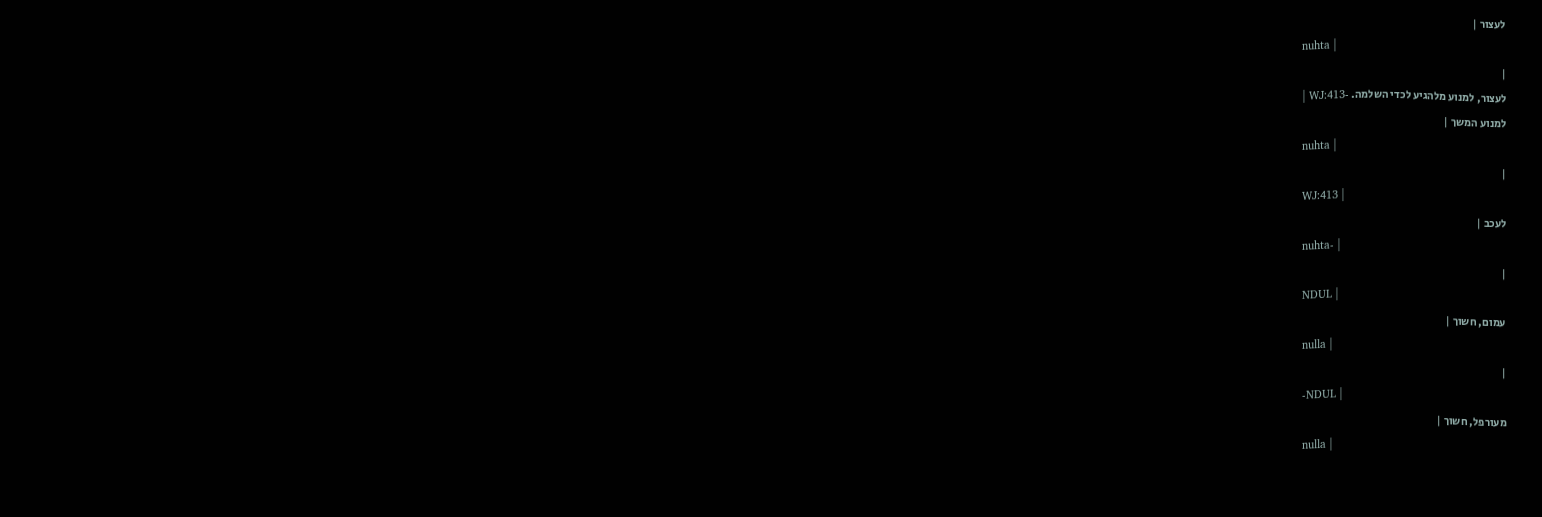לעצור |
nuhta |
|
לעצור, למנוע מלהגיע לכדי השלמה. -WJ:413 |
למנוע המשך |
nuhta |
|
WJ:413 |
לעכב |
nuhta- |
|
NDUL |
עמום, חשוך |
nulla |
|
-NDUL |
מעורפל, חשוך |
nulla |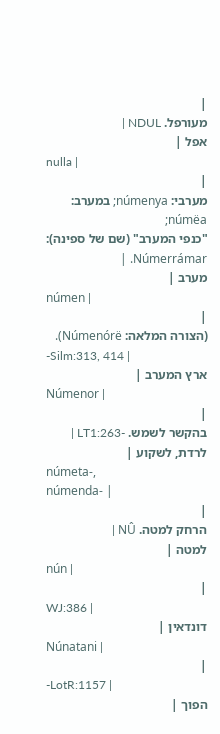|
מעורפל. NDUL |
אפל |
nulla |
|
מערבי: númenya; במערב: númëa;
"כנפי המערב" (שם של ספינה): Númerrámar. |
מערב |
númen |
|
(הצורה המלאה: Númenórë).
-Silm:313, 414 |
ארץ המערב |
Númenor |
|
בהקשר לשמש. -LT1:263 |
לרדת, לשקוע |
númeta-,
númenda- |
|
הרחק למטה. NÛ |
למטה |
nún |
|
WJ:386 |
דונדאין |
Núnatani |
|
-LotR:1157 |
הפוך |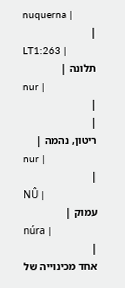nuquerna |
|
LT1:263 |
תלונה |
nur |
|
|
ריטון, נהמה |
nur |
|
NÛ |
עמוק |
núra |
|
אחד מכינוייה של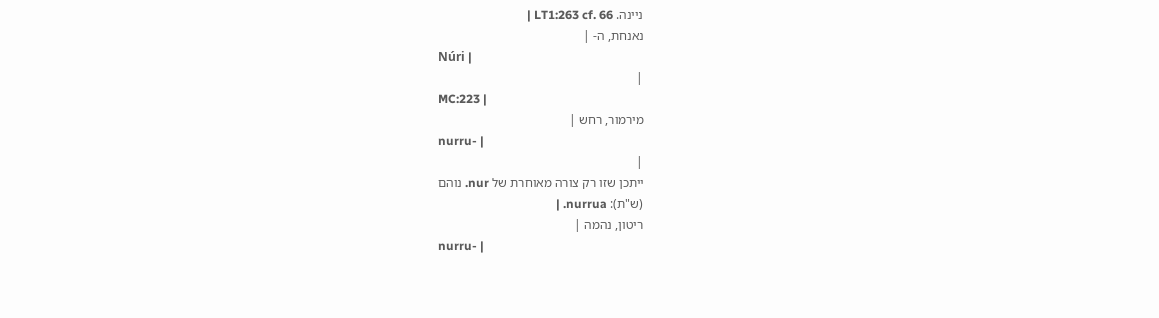ניינה. LT1:263 cf. 66 |
נאנחת, ה- |
Núri |
|
MC:223 |
מירמור, רחש |
nurru- |
|
ייתכן שזו רק צורה מאוחרת של nur. נוהם
(ש"ת): nurrua. |
ריטון, נהמה |
nurru- |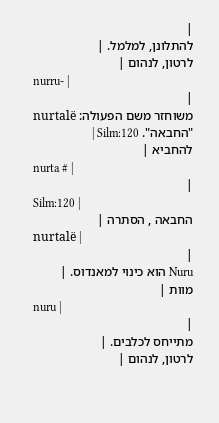|
להתלונן, למלמל. |
לרטון, לנהום |
nurru- |
|
משוחזר משם הפעולה: nurtalë
"החבאה". Silm:120 |
להחביא |
nurta # |
|
Silm:120 |
החבאה , הסתרה |
nurtalë |
|
Nuru הוא כינוי למאנדוס. |
מוות |
nuru |
|
מתייחס לכלבים. |
לרטון, לנהום |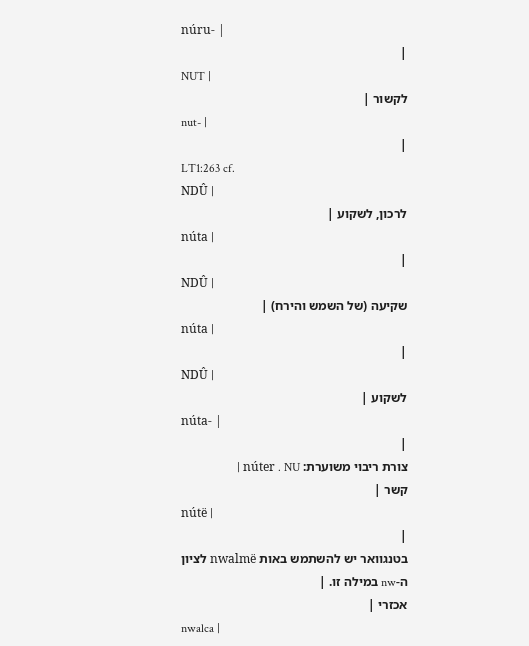núru- |
|
NUT |
לקשור |
nut- |
|
LT1:263 cf.
NDÛ |
לרכון, לשקוע |
núta |
|
NDÛ |
שקיעה (של השמש והירח) |
núta |
|
NDÛ |
לשקוע |
núta- |
|
צורת ריבוי משוערת: núter . NU |
קשר |
nútë |
|
בטנגוואר יש להשתמש באות nwalmë לציון
ה-nw במילה זו. |
אכזרי |
nwalca |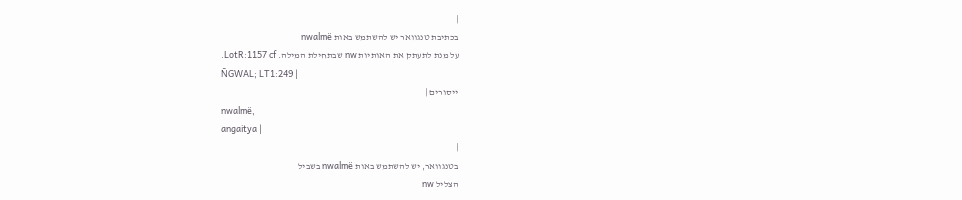|
בכתיבת טנגוואר יש להשתמש באות nwalmë
על מנת לתעתק את האותיות nw שבתחילת המילה. LotR:1157 cf.
ÑGWAL; LT1:249 |
ייסורים |
nwalmë,
angaitya |
|
בטנגוואר, יש להשתמש באות nwalmë בשביל
הצליל nw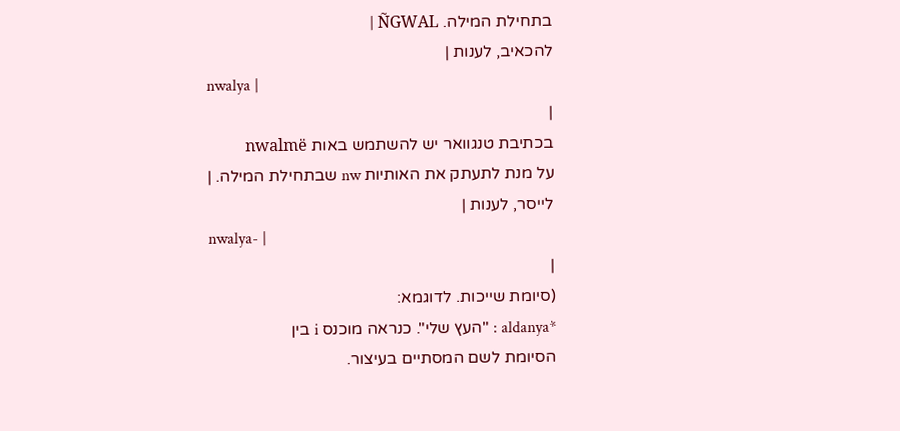בתחילת המילה. ÑGWAL |
להכאיב, לענות |
nwalya |
|
בכתיבת טנגוואר יש להשתמש באות nwalmë
על מנת לתעתק את האותיות nw שבתחילת המילה. |
לייסר, לענות |
nwalya- |
|
(סיומת שייכות. לדוגמא:
*aldanya : "העץ שלי". כנראה מוכנס i בין
הסיומת לשם המסתיים בעיצור.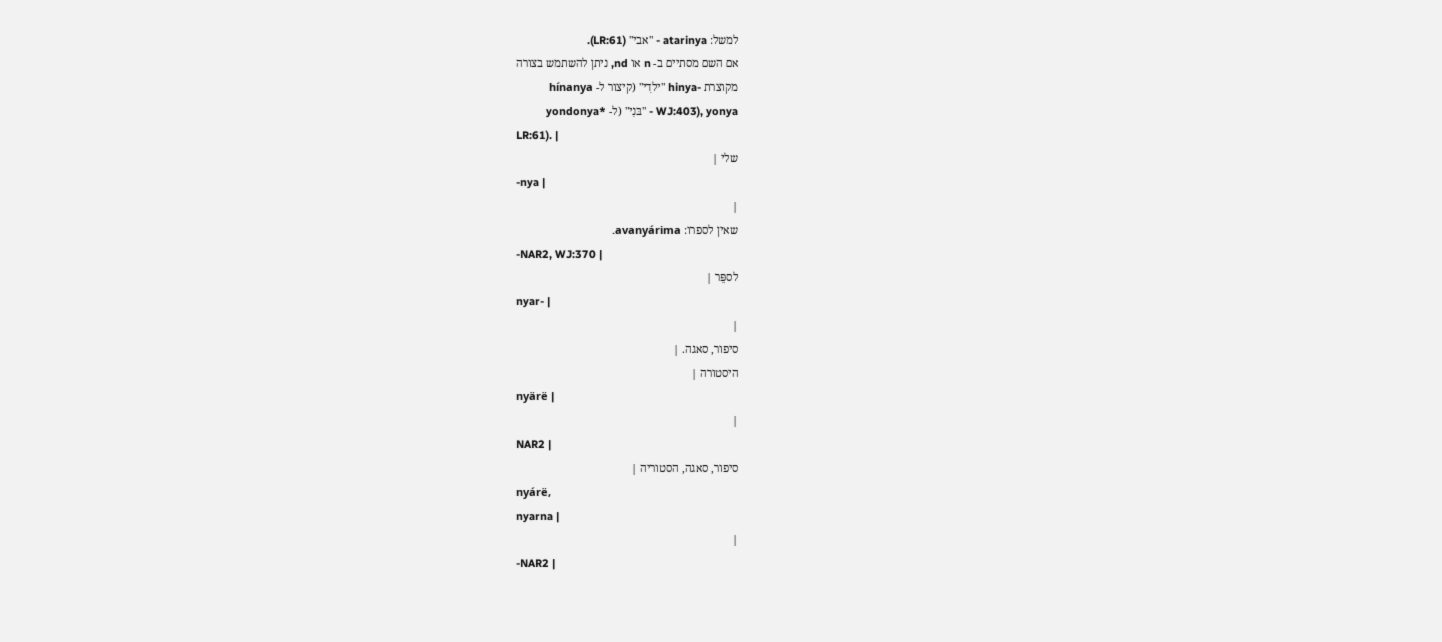למשל: atarinya - "אבי" (LR:61).
אם השם מסתיים ב- n או nd, ניתן להשתמש בצורה
מקוצרת -hinya "ילדִי" (קיצור ל- hínanya
WJ:403), yonya - "בּנִי" (ל- *yondonya
LR:61). |
שלי |
-nya |
|
שאין לספרו: avanyárima.
-NAR2, WJ:370 |
לספֵּר |
nyar- |
|
סיפור, סאגה. |
היסטורה |
nyärë |
|
NAR2 |
סיפור, סאגה, הסטוריה |
nyárë,
nyarna |
|
-NAR2 |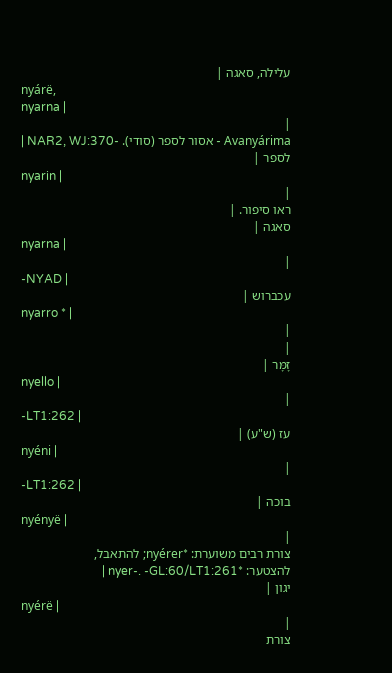עלילה, סאגה |
nyárë,
nyarna |
|
Avanyárima - אסור לספר (סודי). -NAR2, WJ:370 |
לספר |
nyarin |
|
ראו סיפור. |
סאגה |
nyarna |
|
-NYAD |
עכברוש |
nyarro * |
|
|
זָמָּר |
nyello |
|
-LT1:262 |
עז (ש"ע) |
nyéni |
|
-LT1:262 |
בוכה |
nyényë |
|
צורת רבים משוערת: *nyérer; להתאבל,
להצטער: *nyer-. -GL:60/LT1:261 |
יגון |
nyérë |
|
צורת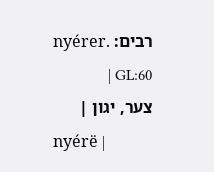רבים: nyérer. GL:60 |
צער, יגון |
nyérë |